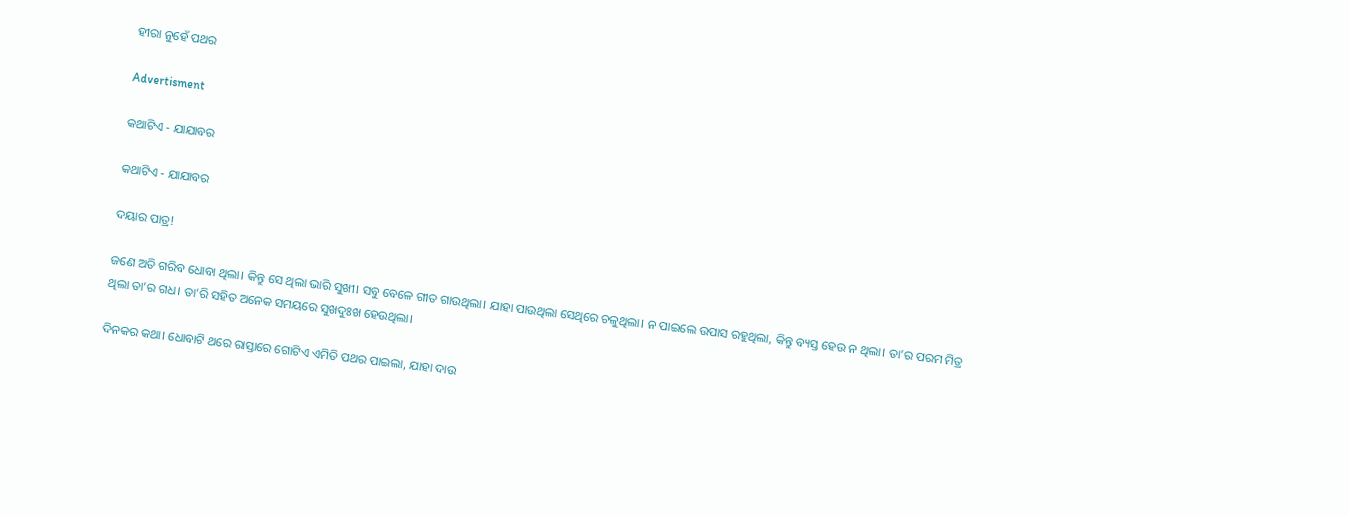ହୀରା ନୁହେଁ ପଥର

Advertisment

କଥାଟିଏ - ଯାଯାବର

କଥାଟିଏ - ଯାଯାବର

ଦୟାର ପାତ୍ର!

ଜଣେ ଅତି ଗରିବ ଧୋବା ଥିଲା। କିନ୍ତୁ ସେ ଥିଲା ଭାରି ସୁଖୀ। ସବୁ ବେଳେ ଗୀତ ଗାଉଥିଲା। ଯାହା ପାଉଥିଲା ସେଥିରେ ଚଳୁଥିଲା। ନ ପାଇଲେ ଉପାସ ରହୁଥିଲା, କିନ୍ତୁ ବ୍ୟସ୍ତ ହେଉ ନ ଥିଲା। ତା’ର ପରମ ମିତ୍ର ଥିଲା ତା’ର ଗଧ। ତା’ରି ସହିତ ଅନେକ ସମୟରେ ସୁଖଦୁଃଖ ହେଉଥିଲା।

ଦିନକର କଥା। ଧୋବାଟି ଥରେ ରାସ୍ତା‌ରେ ଗୋଟିଏ ଏମିତି ପଥର ପାଇଲା, ଯାହା ଦାଉ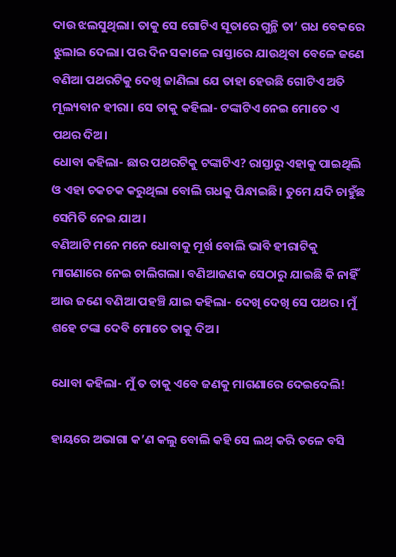ଦାଉ ଝଲସୁଥିଲା। ତାକୁ ସେ ଗୋଟିଏ ସୂତାରେ ଗୁନ୍ଥି ତା’ ଗଧ ବେକରେ ଝୁଲାଇ ଦେଲା। ପର ଦିନ ସକାଳେ ରାସ୍ତାରେ ଯାଉଥିବା ବେଳେ ଜଣେ ବଣିଆ ପଥରଟିକୁ ଦେଖି ଜାଣିଲା ଯେ ତାହା ହେଉଛି ଗୋଟିଏ ଅତି ମୂଲ୍ୟବାନ ହୀରା। ସେ ତାକୁ କହିଲା- ଟଙ୍କାଟିଏ ନେଇ ମୋତେ ଏ ପଥର ଦିଅ।
ଧୋବା କହିଲା- ଛାର ପଥରଟିକୁ ଟଙ୍କାଟିଏ? ରାସ୍ତାରୁ ଏହାକୁ ପ‌ାଇଥିଲି ଓ ଏହା ଚକଚକ କରୁଥିଲା ବୋଲି ଗଧକୁ ପିନ୍ଧାଇଛି। ତୁମେ ଯଦି ଚାହୁଁଛ ସେମିତି ନେଇ ଯାଅ।
ବଣିଆଟି ମନେ ମନେ ଧୋବାକୁ ମୂର୍ଖ ବୋଲି ଭାବି ହୀରାଟିକୁ ମାଗଣାରେ ନେଇ ଚାଲିଗଲା। ବଣିଆଜଣକ ସେଠାରୁ ଯାଇଛି କି ନାହିଁ ଆଉ ଜଣେ ବଣିଆ ପହଞ୍ଚି ଯାଇ କହିଲା- ଦେଖି ଦେଖି ସେ ପଥର। ମୁଁ ଶହେ ଟଙ୍କା ଦେବି ମୋତେ ତାକୁ ଦିଅ।

ଧୋବା କହିଲା- ମୁଁ ତ ତାକୁ ଏବେ ଜଣକୁ ମାଗଣାରେ ଦେଇଦେଲି!

ହାୟରେ ଅଭାଗା କ’ଣ କଲୁ ବୋଲି କହି ସେ ଲଥ୍ କରି ତଳେ ବସି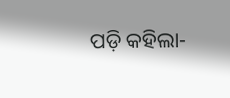ପଡ଼ି କହିଲା-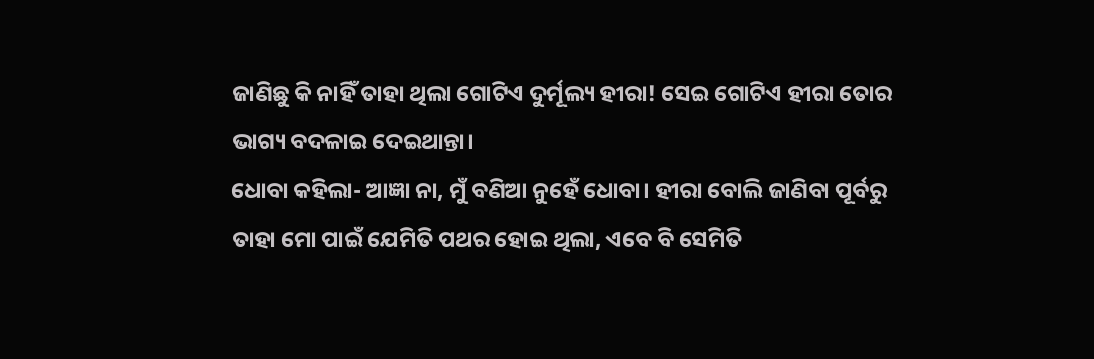ଜାଣିଛୁ କି ନାହିଁ ତାହା ଥିଲା ଗୋଟିଏ ଦୁର୍ମୂଲ୍ୟ ହୀରା! ସେଇ ଗୋଟିଏ ହୀରା ତୋର ଭାଗ୍ୟ ବଦଳାଇ ଦେଇଥାନ୍ତା।
ଧୋବା କହିଲା- ଆଜ୍ଞା ନା, ମୁଁ ବଣିଆ ନୁହେଁ ଧୋବା। ହୀରା ବୋଲି ଜାଣିବା ପୂର୍ବରୁ ତାହା ମୋ ପାଇଁ ଯେମିତି ପଥର ହୋଇ ଥିଲା, ଏବେ ବି ସେମିତି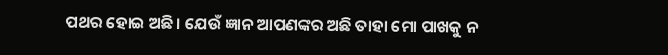ପଥର ହୋଇ ଅଛି। ଯେଉଁ ଜ୍ଞାନ ଆପଣଙ୍କର ଅଛି ତାହା ମୋ ପାଖକୁ ନ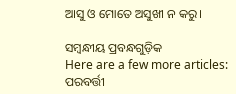ଆସୁ ଓ ମୋତେ ଅସୁଖୀ ନ କରୁ।

ସମ୍ବନ୍ଧୀୟ ପ୍ରବନ୍ଧଗୁଡ଼ିକ
Here are a few more articles:
ପରବର୍ତ୍ତୀ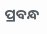ପ୍ରବନ୍ଧ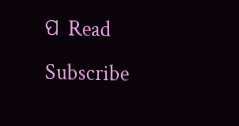ପ Read
Subscribe